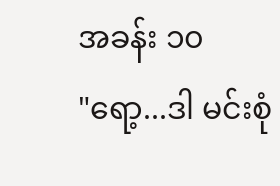အခန်း ၁၀
"ရော့...ဒါ မင်းစုံ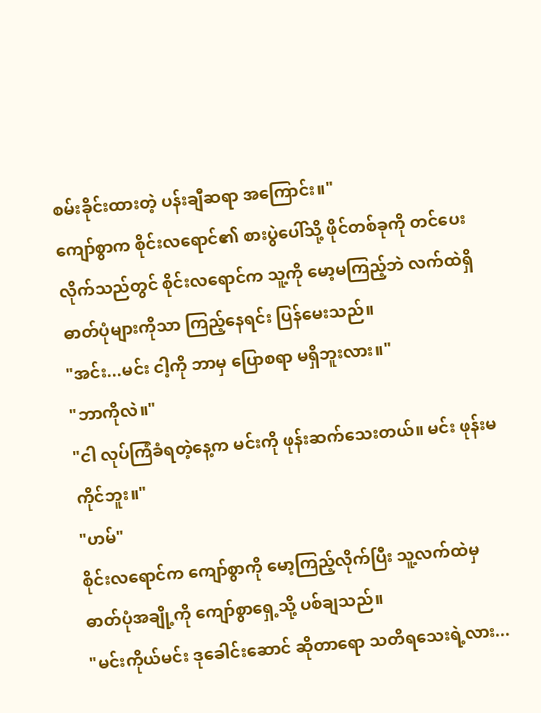စမ်းခိုင်းထားတဲ့ ပန်းချီဆရာ အကြောင်း။"
ကျော်စွာက စိုင်းလရောင်၏ စားပွဲပေါ်သို့ ဖိုင်တစ်ခုကို တင်ပေးလိုက်သည်တွင် စိုင်းလရောင်က သူ့ကို မော့မကြည့်ဘဲ လက်ထဲရှိ ဓာတ်ပုံများကိုသာ ကြည့်နေရင်း ပြန်မေးသည်။
"အင်း...မင်း ငါ့ကို ဘာမှ ပြောစရာ မရှိဘူးလား။"
"ဘာကိုလဲ။"
"ငါ လုပ်ကြံခံရတဲ့နေ့က မင်းကို ဖုန်းဆက်သေးတယ်။ မင်း ဖုန်းမကိုင်ဘူး။"
"ဟမ်"
စိုင်းလရောင်က ကျော်စွာကို မော့ကြည့်လိုက်ပြီး သူ့လက်ထဲမှ ဓာတ်ပုံအချို့ကို ကျော်စွာရှေ့သို့ ပစ်ချသည်။
"မင်းကိုယ်မင်း ဒုခေါင်းဆောင် ဆိုတာရော သတိရသေးရဲ့လား...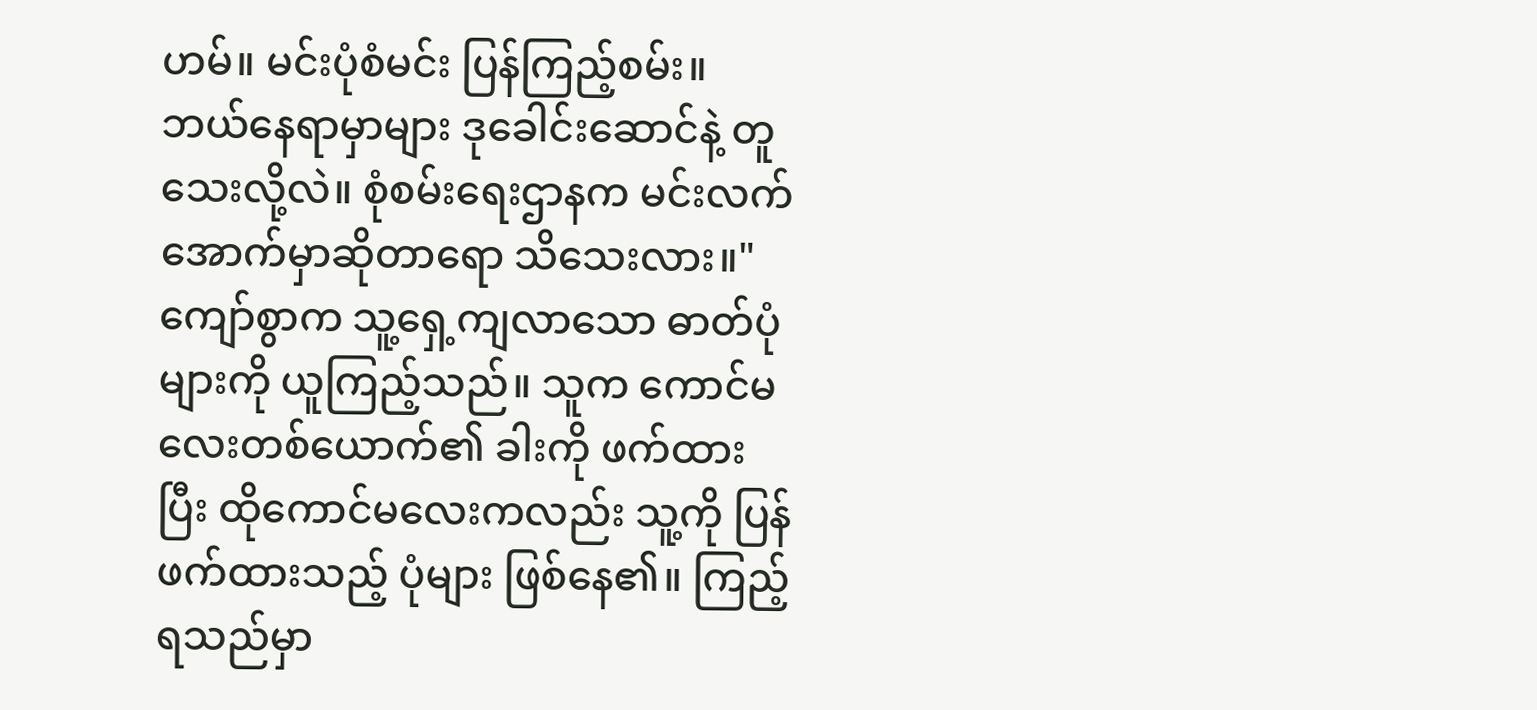ဟမ်။ မင်းပုံစံမင်း ပြန်ကြည့်စမ်း။ ဘယ်နေရာမှာများ ဒုခေါင်းဆောင်နဲ့ တူသေးလို့လဲ။ စုံစမ်းရေးဌာနက မင်းလက်အောက်မှာဆိုတာရော သိသေးလား။"
ကျော်စွာက သူ့ရှေ့ကျလာသော ဓာတ်ပုံများကို ယူကြည့်သည်။ သူက ကောင်မလေးတစ်ယောက်၏ ခါးကို ဖက်ထားပြီး ထိုကောင်မလေးကလည်း သူ့ကို ပြန်ဖက်ထားသည့် ပုံများ ဖြစ်နေ၏။ ကြည့်ရသည်မှာ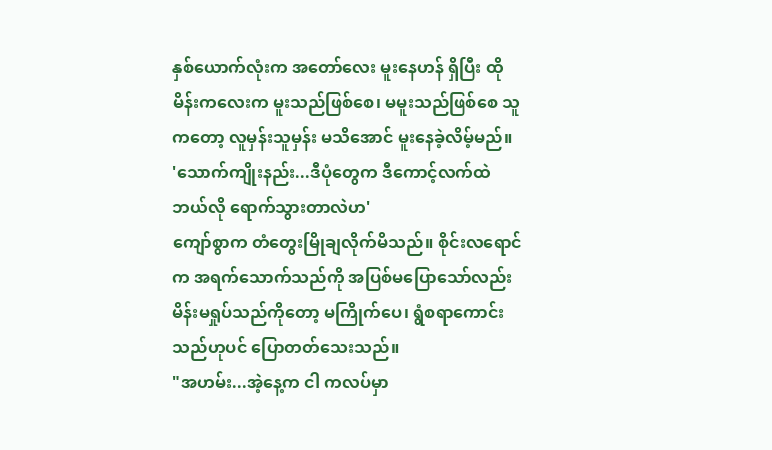နှစ်ယောက်လုံးက အတော်လေး မူးနေဟန် ရှိပြီး ထိုမိန်းကလေးက မူးသည်ဖြစ်စေ၊ မမူးသည်ဖြစ်စေ သူကတော့ လူမှန်းသူမှန်း မသိအောင် မူးနေခဲ့လိမ့်မည်။
'သောက်ကျိုးနည်း...ဒီပုံတွေက ဒီကောင့်လက်ထဲ ဘယ်လို ရောက်သွားတာလဲဟ'
ကျော်စွာက တံတွေးမြိုချလိုက်မိသည်။ စိုင်းလရောင်က အရက်သောက်သည်ကို အပြစ်မပြောသော်လည်း မိန်းမရှုပ်သည်ကိုတော့ မကြိုက်ပေ၊ ရွံစရာကောင်းသည်ဟုပင် ပြောတတ်သေးသည်။
"အဟမ်း...အဲ့နေ့က ငါ ကလပ်မှာ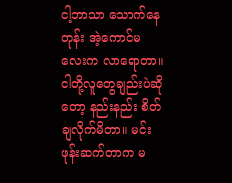ငါ့ဘာသာ သောက်နေတုန်း အဲ့ကောင်မလေးက လာရောတာ။ ငါတို့လူတွေချည်းပဲဆိုတော့ နည်းနည်း စိတ်ချလိုက်မိတာ။ မင်း ဖုန်းဆက်တာက မ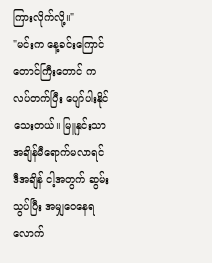ကြားလိုက်လို့။"
"မင်းက နေ့ခင်းကြောင်တောင်ကြီးတောင် ကလပ်တက်ပြီး ပျော်ပါးနိုင်သေးတယ်။ မြူနှင်းသာ အချိန်မီရောက်မလာရင် ဒီအချိန် ငါ့အတွက် ဆွမ်းသွပ်ပြီး အမျှဝေနေရလောက်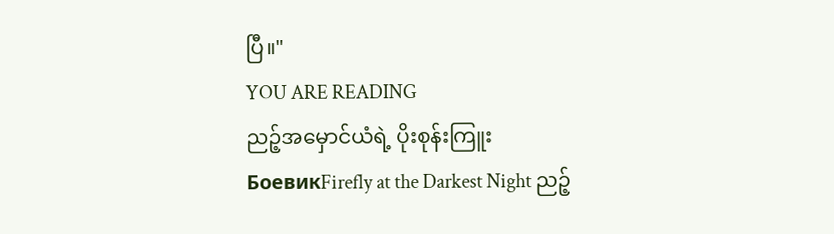ပြီ။"
YOU ARE READING
ညဉ့်အမှောင်ယံရဲ့ ပိုးစုန်းကြူး
БоевикFirefly at the Darkest Night ညဉ့်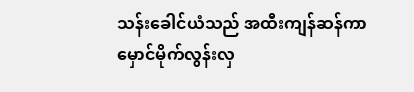သန်းခေါင်ယံသည် အထီးကျန်ဆန်ကာ မှောင်မိုက်လွန်းလှ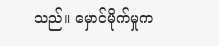သည်။ မှောင်မိုက်မှုက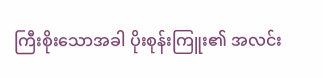ကြီးစိုးသောအခါ ပိုးစုန်းကြူး၏ အလင်း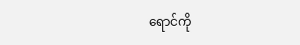ရောင်ကို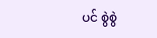ပင် စွဲစွဲ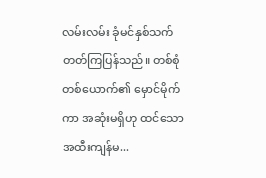လမ်းလမ်း ခုံမင်နှစ်သက်တတ်ကြပြန်သည်။ တစ်စုံတစ်ယောက်၏ မှောင်မိုက်ကာ အဆုံးမရှိဟု ထင်သော အထီးကျန်မ...